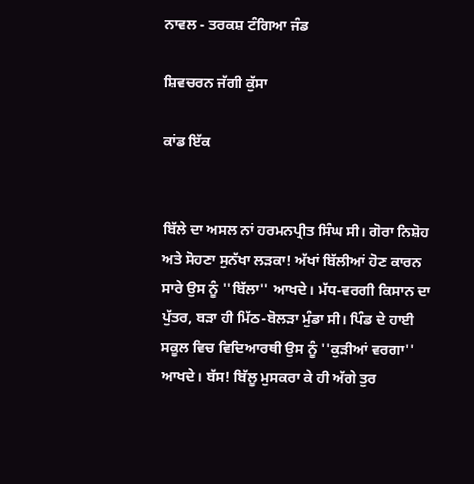ਨਾਵਲ - ਤਰਕਸ਼ ਟੰਗਿਆ ਜੰਡ

ਸ਼ਿਵਚਰਨ ਜੱਗੀ ਕੁੱਸਾ

ਕਾਂਡ ਇੱਕ


ਬਿੱਲੇ ਦਾ ਅਸਲ ਨਾਂ ਹਰਮਨਪ੍ਰੀਤ ਸਿੰਘ ਸੀ। ਗੋਰਾ ਨਿਸ਼ੋਹ ਅਤੇ ਸੋਹਣਾ ਸੁਨੱਖਾ ਲੜਕਾ! ਅੱਖਾਂ ਬਿੱਲੀਆਂ ਹੋਣ ਕਾਰਨ ਸਾਰੇ ਉਸ ਨੂੰ ''ਬਿੱਲਾ'' ਆਖਦੇ। ਮੱਧ-ਵਰਗੀ ਕਿਸਾਨ ਦਾ ਪੁੱਤਰ, ਬੜਾ ਹੀ ਮਿੱਠ-ਬੋਲੜਾ ਮੁੰਡਾ ਸੀ। ਪਿੰਡ ਦੇ ਹਾਈ ਸਕੂਲ ਵਿਚ ਵਿਦਿਆਰਥੀ ਉਸ ਨੂੰ ''ਕੁੜੀਆਂ ਵਰਗਾ'' ਆਖਦੇ। ਬੱਸ! ਬਿੱਲੂ ਮੁਸਕਰਾ ਕੇ ਹੀ ਅੱਗੇ ਤੁਰ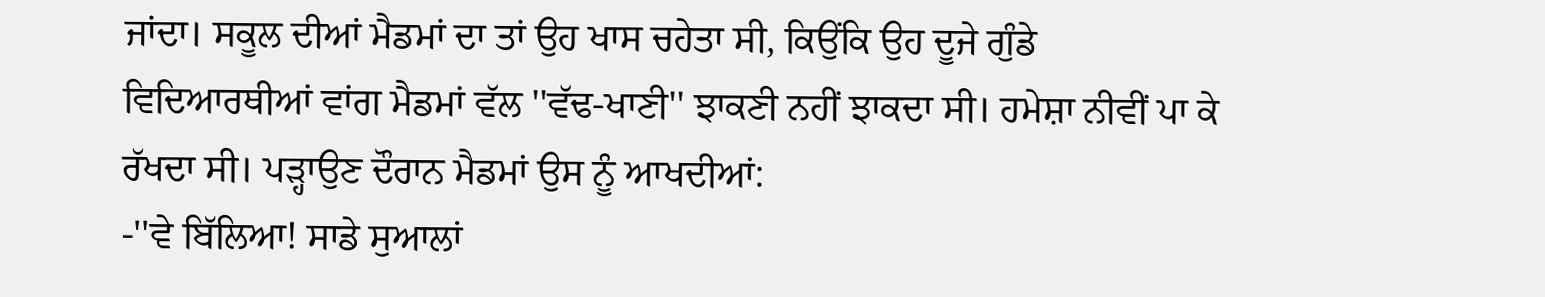ਜਾਂਦਾ। ਸਕੂਲ ਦੀਆਂ ਮੈਡਮਾਂ ਦਾ ਤਾਂ ਉਹ ਖਾਸ ਚਹੇਤਾ ਸੀ, ਕਿਉਂਕਿ ਉਹ ਦੂਜੇ ਗੁੰਡੇ ਵਿਦਿਆਰਥੀਆਂ ਵਾਂਗ ਮੈਡਮਾਂ ਵੱਲ ''ਵੱਢ-ਖਾਣੀ'' ਝਾਕਣੀ ਨਹੀਂ ਝਾਕਦਾ ਸੀ। ਹਮੇਸ਼ਾ ਨੀਵੀਂ ਪਾ ਕੇ ਰੱਖਦਾ ਸੀ। ਪੜ੍ਹਾਉਣ ਦੌਰਾਨ ਮੈਡਮਾਂ ਉਸ ਨੂੰ ਆਖਦੀਆਂ:
-''ਵੇ ਬਿੱਲਿਆ! ਸਾਡੇ ਸੁਆਲਾਂ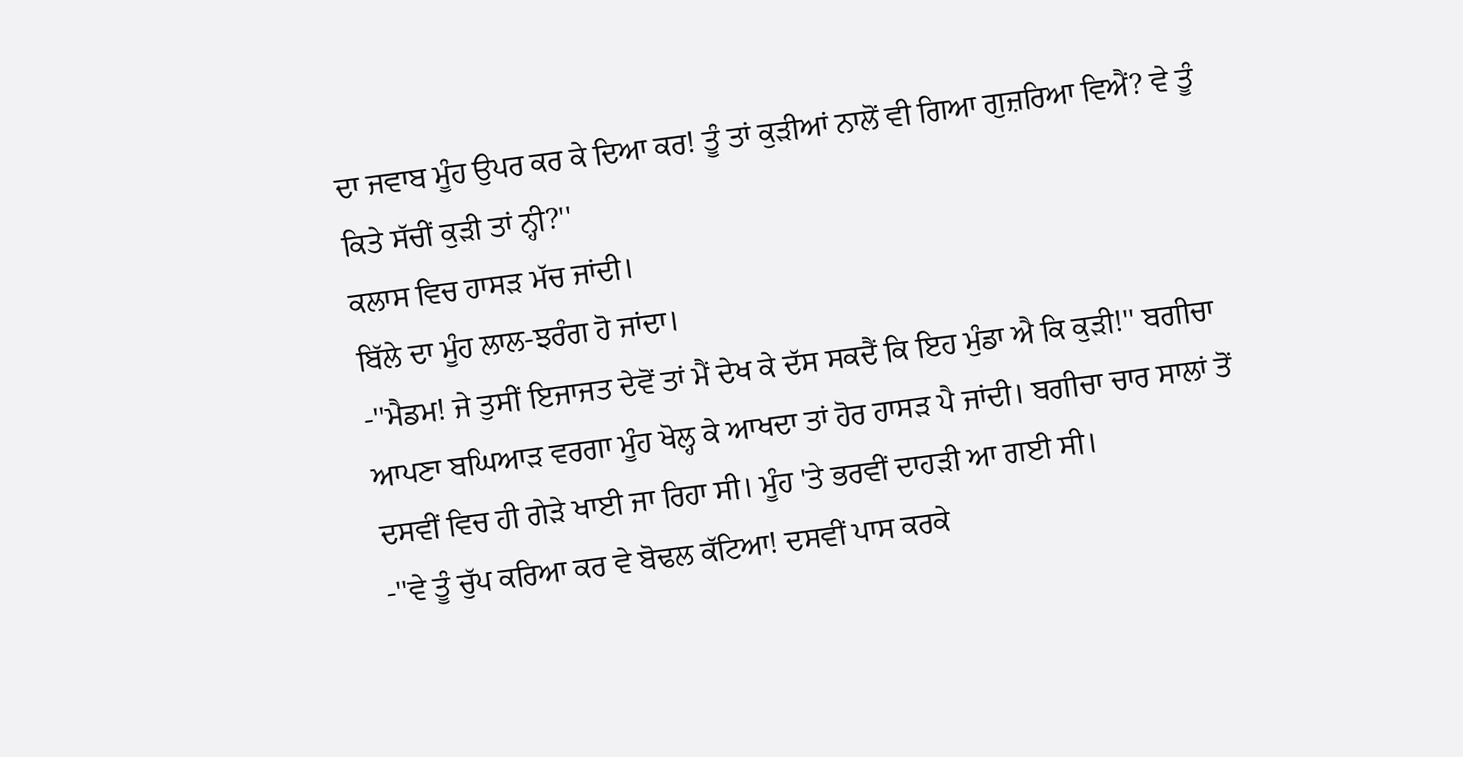ਦਾ ਜਵਾਬ ਮੂੰਹ ਉਪਰ ਕਰ ਕੇ ਦਿਆ ਕਰ! ਤੂੰ ਤਾਂ ਕੁੜੀਆਂ ਨਾਲੋਂ ਵੀ ਗਿਆ ਗੁਜ਼ਰਿਆ ਵਿਐਂ? ਵੇ ਤੂੰ ਕਿਤੇ ਸੱਚੀਂ ਕੁੜੀ ਤਾਂ ਨ੍ਹੀ?''
ਕਲਾਸ ਵਿਚ ਹਾਸੜ ਮੱਚ ਜਾਂਦੀ।
ਬਿੱਲੇ ਦਾ ਮੂੰਹ ਲਾਲ-ਝਰੰਗ ਹੋ ਜਾਂਦਾ।
-''ਮੈਡਮ! ਜੇ ਤੁਸੀਂ ਇਜਾਜਤ ਦੇਵੋਂ ਤਾਂ ਮੈਂ ਦੇਖ ਕੇ ਦੱਸ ਸਕਦੈਂ ਕਿ ਇਹ ਮੁੰਡਾ ਐ ਕਿ ਕੁੜੀ!'' ਬਗੀਚਾ ਆਪਣਾ ਬਘਿਆੜ ਵਰਗਾ ਮੂੰਹ ਖੋਲ੍ਹ ਕੇ ਆਖਦਾ ਤਾਂ ਹੋਰ ਹਾਸੜ ਪੈ ਜਾਂਦੀ। ਬਗੀਚਾ ਚਾਰ ਸਾਲਾਂ ਤੋਂ ਦਸਵੀਂ ਵਿਚ ਹੀ ਗੇੜੇ ਖਾਈ ਜਾ ਰਿਹਾ ਸੀ। ਮੂੰਹ 'ਤੇ ਭਰਵੀਂ ਦਾਹੜੀ ਆ ਗਈ ਸੀ।
-''ਵੇ ਤੂੰ ਚੁੱਪ ਕਰਿਆ ਕਰ ਵੇ ਬੋਢਲ ਕੱਟਿਆ! ਦਸਵੀਂ ਪਾਸ ਕਰਕੇ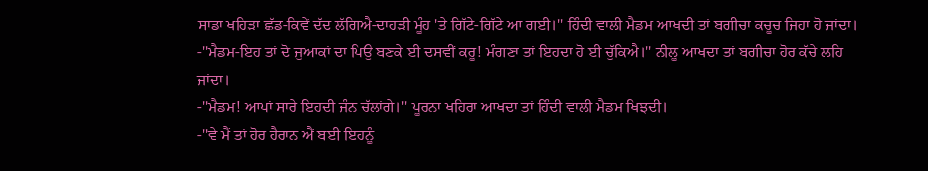ਸਾਡਾ ਖਹਿੜਾ ਛੱਡ-ਕਿਵੇਂ ਦੱਦ ਲੱਗਿਐ-ਦਾਹੜੀ ਮੂੰਹ 'ਤੇ ਗਿੱਟੇ-ਗਿੱਟੇ ਆ ਗਈ।'' ਹਿੰਦੀ ਵਾਲੀ ਮੈਡਮ ਆਖਦੀ ਤਾਂ ਬਗੀਚਾ ਕਚੂਚ ਜਿਹਾ ਹੋ ਜਾਂਦਾ।
-''ਮੈਡਮ-ਇਹ ਤਾਂ ਦੋ ਜੁਆਕਾਂ ਦਾ ਪਿਉ ਬਣਕੇ ਈ ਦਸਵੀਂ ਕਰੂ! ਮੰਗਣਾ ਤਾਂ ਇਹਦਾ ਹੋ ਈ ਚੁੱਕਿਐ।'' ਨੀਲੂ ਆਖਦਾ ਤਾਂ ਬਗੀਚਾ ਹੋਰ ਕੱਚੇ ਲਹਿ ਜਾਂਦਾ।
-''ਮੈਡਮ! ਆਪਾਂ ਸਾਰੇ ਇਹਦੀ ਜੰਨ ਚੱਲਾਂਗੇ।'' ਪੂਰਨਾ ਖਹਿਰਾ ਆਖਦਾ ਤਾਂ ਹਿੰਦੀ ਵਾਲੀ ਮੈਡਮ ਖਿਝਦੀ।
-''ਵੇ ਮੈਂ ਤਾਂ ਹੋਰ ਹੈਰਾਨ ਐਂ ਬਈ ਇਹਨੂੰ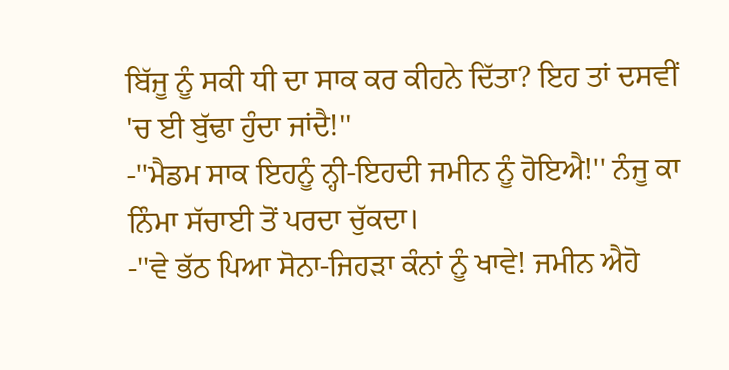ਬਿੱਜੂ ਨੂੰ ਸਕੀ ਧੀ ਦਾ ਸਾਕ ਕਰ ਕੀਹਨੇ ਦਿੱਤਾ? ਇਹ ਤਾਂ ਦਸਵੀਂ 'ਚ ਈ ਬੁੱਢਾ ਹੁੰਦਾ ਜਾਂਦੈ!''
-''ਮੈਡਮ ਸਾਕ ਇਹਨੂੰ ਨ੍ਹੀ-ਇਹਦੀ ਜਮੀਨ ਨੂੰ ਹੋਇਐ!'' ਨੰਜੂ ਕਾ ਨਿੰਮਾ ਸੱਚਾਈ ਤੋਂ ਪਰਦਾ ਚੁੱਕਦਾ।
-''ਵੇ ਭੱਠ ਪਿਆ ਸੋਨਾ-ਜਿਹੜਾ ਕੰਨਾਂ ਨੂੰ ਖਾਵੇ! ਜਮੀਨ ਐਹੋ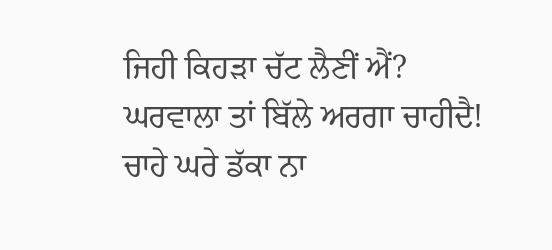ਜਿਹੀ ਕਿਹੜਾ ਚੱਟ ਲੈਣੀਂ ਐਂ? ਘਰਵਾਲਾ ਤਾਂ ਬਿੱਲੇ ਅਰਗਾ ਚਾਹੀਦੈ! ਚਾਹੇ ਘਰੇ ਡੱਕਾ ਨਾ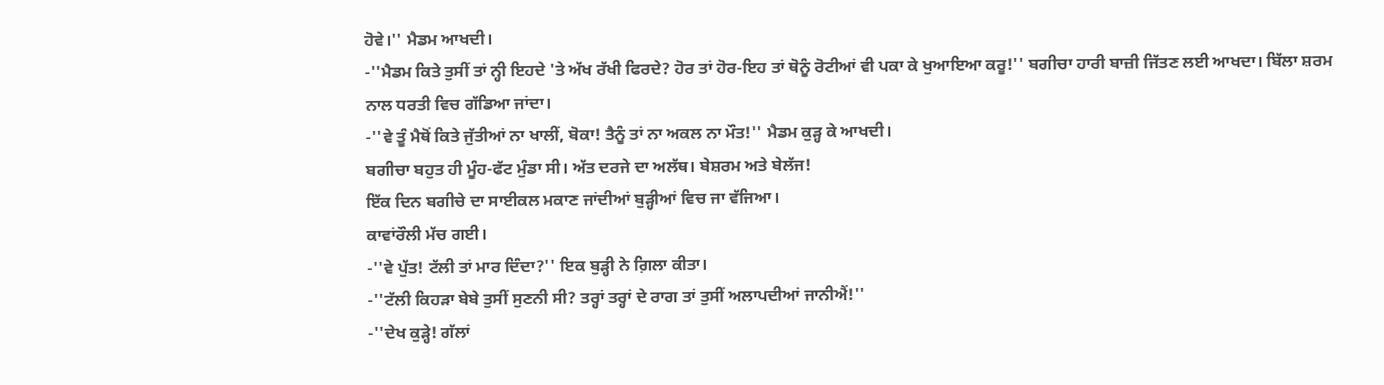ਹੋਵੇ।'' ਮੈਡਮ ਆਖਦੀ।
-''ਮੈਡਮ ਕਿਤੇ ਤੁਸੀਂ ਤਾਂ ਨ੍ਹੀ ਇਹਦੇ 'ਤੇ ਅੱਖ ਰੱਖੀ ਫਿਰਦੇ? ਹੋਰ ਤਾਂ ਹੋਰ-ਇਹ ਤਾਂ ਥੋਨੂੰ ਰੋਟੀਆਂ ਵੀ ਪਕਾ ਕੇ ਖੁਆਇਆ ਕਰੂ!'' ਬਗੀਚਾ ਹਾਰੀ ਬਾਜ਼ੀ ਜਿੱਤਣ ਲਈ ਆਖਦਾ। ਬਿੱਲਾ ਸ਼ਰਮ ਨਾਲ ਧਰਤੀ ਵਿਚ ਗੱਡਿਆ ਜਾਂਦਾ।
-''ਵੇ ਤੂੰ ਮੈਥੋਂ ਕਿਤੇ ਜੁੱਤੀਆਂ ਨਾ ਖਾਲੀਂ, ਬੋਕਾ! ਤੈਨੂੰ ਤਾਂ ਨਾ ਅਕਲ ਨਾ ਮੌਤ!'' ਮੈਡਮ ਕੁੜ੍ਹ ਕੇ ਆਖਦੀ।
ਬਗੀਚਾ ਬਹੁਤ ਹੀ ਮੂੰਹ-ਫੱਟ ਮੁੰਡਾ ਸੀ। ਅੱਤ ਦਰਜੇ ਦਾ ਅਲੱਥ। ਬੇਸ਼ਰਮ ਅਤੇ ਬੇਲੱਜ!
ਇੱਕ ਦਿਨ ਬਗੀਚੇ ਦਾ ਸਾਈਕਲ ਮਕਾਣ ਜਾਂਦੀਆਂ ਬੁੜ੍ਹੀਆਂ ਵਿਚ ਜਾ ਵੱਜਿਆ।
ਕਾਵਾਂਰੌਲੀ ਮੱਚ ਗਈ।
-''ਵੇ ਪੁੱਤ! ਟੱਲੀ ਤਾਂ ਮਾਰ ਦਿੰਦਾ?'' ਇਕ ਬੁੜ੍ਹੀ ਨੇ ਗ਼ਿਲਾ ਕੀਤਾ।
-''ਟੱਲੀ ਕਿਹੜਾ ਬੇਬੇ ਤੁਸੀਂ ਸੁਣਨੀ ਸੀ? ਤਰ੍ਹਾਂ ਤਰ੍ਹਾਂ ਦੇ ਰਾਗ ਤਾਂ ਤੁਸੀਂ ਅਲਾਪਦੀਆਂ ਜਾਨੀਐਂ!''
-''ਦੇਖ ਕੁੜ੍ਹੇ! ਗੱਲਾਂ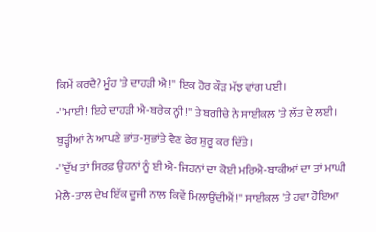ਕਿਮੇਂ ਕਰਦੈ? ਮੂੰਹ 'ਤੇ ਦਾਹੜੀ ਐ!'' ਇਕ ਹੋਰ ਕੌੜ ਮੱਝ ਵਾਂਗ ਪਈ।
-''ਮਾਈ! ਇਹੇ ਦਾਹੜੀ ਐ-ਬਰੇਕ ਨ੍ਹੀ!'' ਤੇ ਬਗੀਚੇ ਨੇ ਸਾਈਕਲ 'ਤੇ ਲੱਤ ਦੇ ਲਈ। ਬੁੜ੍ਹੀਆਂ ਨੇ ਆਪਣੇ ਭਾਂਤ-ਸੁਭਾਂਤੇ ਵੈਣ ਫੇਰ ਸ਼ੁਰੂ ਕਰ ਦਿੱਤੇ।
-''ਦੁੱਖ ਤਾਂ ਸਿਰਫ਼ ਉਹਨਾਂ ਨੂੰ ਈ ਐ-ਜਿਹਨਾਂ ਦਾ ਕੋਈ ਮਰਿਐ-ਬਾਕੀਆਂ ਦਾ ਤਾਂ ਮਾਘੀ ਮੇਲੈ-ਤਾਲ ਦੇਖ ਇੱਕ ਦੂਜੀ ਨਾਲ ਕਿਵੇਂ ਮਿਲਾਉਂਦੀਐਂ!'' ਸਾਈਕਲ 'ਤੇ ਹਵਾ ਹੋਇਆ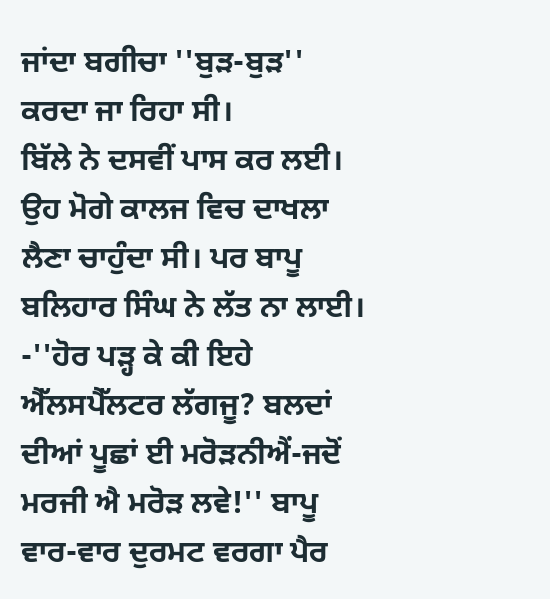ਜਾਂਦਾ ਬਗੀਚਾ ''ਬੁੜ-ਬੁੜ'' ਕਰਦਾ ਜਾ ਰਿਹਾ ਸੀ।
ਬਿੱਲੇ ਨੇ ਦਸਵੀਂ ਪਾਸ ਕਰ ਲਈ।
ਉਹ ਮੋਗੇ ਕਾਲਜ ਵਿਚ ਦਾਖਲਾ ਲੈਣਾ ਚਾਹੁੰਦਾ ਸੀ। ਪਰ ਬਾਪੂ ਬਲਿਹਾਰ ਸਿੰਘ ਨੇ ਲੱਤ ਨਾ ਲਾਈ।
-''ਹੋਰ ਪੜ੍ਹ ਕੇ ਕੀ ਇਹੇ ਐੱਲਸਪੈੱਲਟਰ ਲੱਗਜੂ? ਬਲਦਾਂ ਦੀਆਂ ਪੂਛਾਂ ਈ ਮਰੋੜਨੀਐਂ-ਜਦੋਂ ਮਰਜੀ ਐ ਮਰੋੜ ਲਵੇ!'' ਬਾਪੂ ਵਾਰ-ਵਾਰ ਦੁਰਮਟ ਵਰਗਾ ਪੈਰ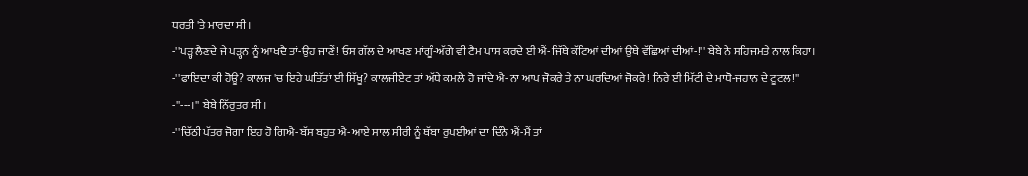ਧਰਤੀ 'ਤੇ ਮਾਰਦਾ ਸੀ।
-''ਪੜ੍ਹ ਲੈਣਦੇ ਜੇ ਪੜ੍ਹਨ ਨੂੰ ਆਖਦੈ ਤਾਂ-ਉਹ ਜਾਣੇਂ! ਓਸ ਗੱਲ ਦੇ ਆਖਣ ਮਾਂਗੂੰ-ਅੱਗੇ ਵੀ ਟੈਮ ਪਾਸ ਕਰਦੇ ਈ ਐਂ-ਜਿੱਥੇ ਕੱਟਿਆਂ ਦੀਆਂ ਉਥੇ ਵੱਛਿਆਂ ਦੀਆਂ-!'' ਬੇਬੇ ਨੇ ਸਹਿਜਮਤੇ ਨਾਲ ਕਿਹਾ।
-''ਫਾਇਦਾ ਕੀ ਹੋਊ? ਕਾਲਜ 'ਚ ਇਹੇ ਘਤਿੱਤਾਂ ਈ ਸਿੱਖੂ? ਕਾਲਜੀਏਟ ਤਾਂ ਅੱਧੇ ਕਮਲੇ ਹੋ ਜਾਂਦੇ ਐ-ਨਾ ਆਪ ਜੋਕਰੇ ਤੇ ਨਾ ਘਰਦਿਆਂ ਜੋਕਰੇ! ਨਿਰੇ ਈ ਮਿੱਟੀ ਦੇ ਮਾਧੋ-ਜਹਾਨ ਦੇ ਟੂਟਲ!''
-''---।'' ਬੇਬੇ ਨਿੱਰੁਤਰ ਸੀ।
-''ਚਿੱਠੀ ਪੱਤਰ ਜੋਗਾ ਇਹ ਹੋ ਗਿਐ-ਬੱਸ ਬਹੁਤ ਐ-ਆਏ ਸਾਲ ਸੀਰੀ ਨੂੰ ਥੱਬਾ ਰੁਪਈਆਂ ਦਾ ਦਿੰਨੇ ਐਂ-ਮੈਂ ਤਾਂ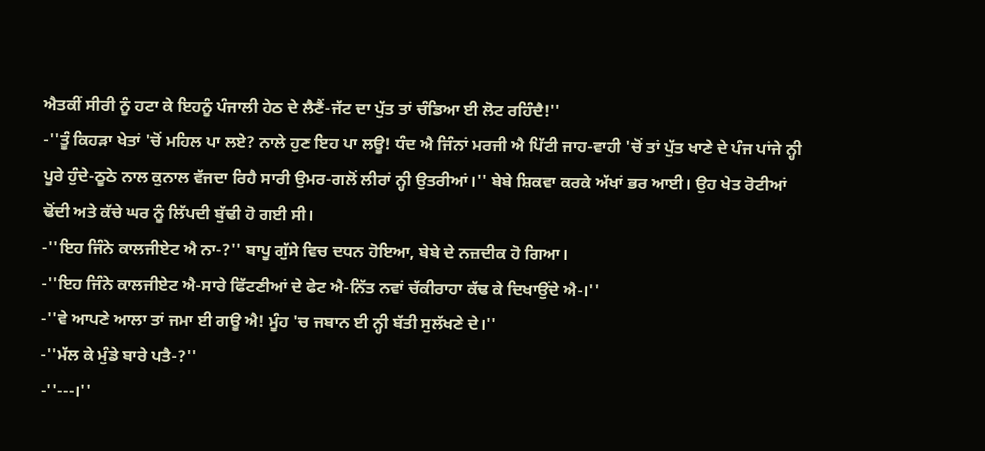ਐਤਕੀਂ ਸੀਰੀ ਨੂੰ ਹਟਾ ਕੇ ਇਹਨੂੰ ਪੰਜਾਲੀ ਹੇਠ ਦੇ ਲੈਣੈਂ-ਜੱਟ ਦਾ ਪੁੱਤ ਤਾਂ ਚੰਡਿਆ ਈ ਲੋਟ ਰਹਿੰਦੈ!''
-''ਤੂੰ ਕਿਹੜਾ ਖੇਤਾਂ 'ਚੋਂ ਮਹਿਲ ਪਾ ਲਏ? ਨਾਲੇ ਹੁਣ ਇਹ ਪਾ ਲਊ! ਧੰਦ ਐ ਜਿੰਨਾਂ ਮਰਜੀ ਐ ਪਿੱਟੀ ਜਾਹ-ਵਾਹੀ 'ਚੋਂ ਤਾਂ ਪੁੱਤ ਖਾਣੇ ਦੇ ਪੰਜ ਪਾਂਜੇ ਨ੍ਹੀ ਪੂਰੇ ਹੁੰਦੇ-ਠੂਠੇ ਨਾਲ ਕੁਨਾਲ ਵੱਜਦਾ ਰਿਹੈ ਸਾਰੀ ਉਮਰ-ਗਲੋਂ ਲੀਰਾਂ ਨ੍ਹੀ ਉਤਰੀਆਂ।'' ਬੇਬੇ ਸ਼ਿਕਵਾ ਕਰਕੇ ਅੱਖਾਂ ਭਰ ਆਈ। ਉਹ ਖੇਤ ਰੋਟੀਆਂ ਢੋਂਦੀ ਅਤੇ ਕੱਚੇ ਘਰ ਨੂੰ ਲਿੱਪਦੀ ਬੁੱਢੀ ਹੋ ਗਈ ਸੀ।
-''ਇਹ ਜਿੰਨੇ ਕਾਲਜੀਏਟ ਐ ਨਾ-?'' ਬਾਪੂ ਗੁੱਸੇ ਵਿਚ ਦਧਨ ਹੋਇਆ, ਬੇਬੇ ਦੇ ਨਜ਼ਦੀਕ ਹੋ ਗਿਆ।
-''ਇਹ ਜਿੰਨੇ ਕਾਲਜੀਏਟ ਐ-ਸਾਰੇ ਫਿੱਟਣੀਆਂ ਦੇ ਫੇਟ ਐ-ਨਿੱਤ ਨਵਾਂ ਚੱਕੀਰਾਹਾ ਕੱਢ ਕੇ ਦਿਖਾਉਂਦੇ ਐ-।''
-''ਵੇ ਆਪਣੇ ਆਲਾ ਤਾਂ ਜਮਾ ਈ ਗਊ ਐ! ਮੂੰਹ 'ਚ ਜਬਾਨ ਈ ਨ੍ਹੀ ਬੱਤੀ ਸੁਲੱਖਣੇ ਦੇ।''
-''ਮੱਲ ਕੇ ਮੁੰਡੇ ਬਾਰੇ ਪਤੈ-?''
-''---।''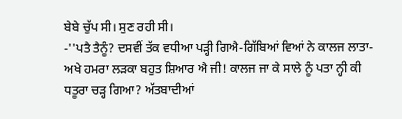ਬੇਬੇ ਚੁੱਪ ਸੀ। ਸੁਣ ਰਹੀ ਸੀ।
-''ਪਤੈ ਤੈਨੂੰ? ਦਸਵੀਂ ਤੱਕ ਵਧੀਆ ਪੜ੍ਹੀ ਗਿਐ-ਗਿੱਬਿਆਂ ਵਿਆਂ ਨੇ ਕਾਲਜ ਲਾਤਾ-ਅਖੇ ਹਮਰਾ ਲੜਕਾ ਬਹੁਤ ਸ਼ਿਆਰ ਐ ਜੀ! ਕਾਲਜ ਜਾ ਕੇ ਸਾਲੇ ਨੂੰ ਪਤਾ ਨ੍ਹੀ ਕੀ ਧਤੂਰਾ ਚੜ੍ਹ ਗਿਆ? ਅੱਤਬਾਦੀਆਂ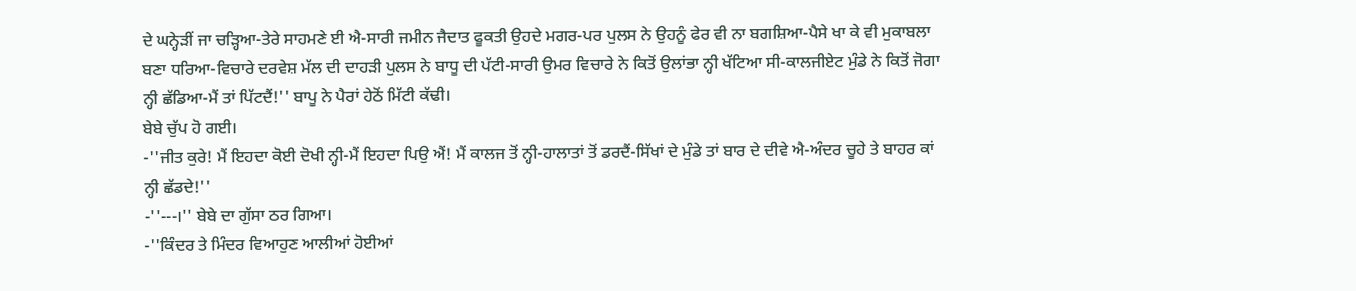ਦੇ ਘਨ੍ਹੇੜੀਂ ਜਾ ਚੜ੍ਹਿਆ-ਤੇਰੇ ਸਾਹਮਣੇ ਈ ਐ-ਸਾਰੀ ਜਮੀਨ ਜੈਦਾਤ ਫੂਕਤੀ ਉਹਦੇ ਮਗਰ-ਪਰ ਪੁਲਸ ਨੇ ਉਹਨੂੰ ਫੇਰ ਵੀ ਨਾ ਬਗਸ਼ਿਆ-ਪੈਸੇ ਖਾ ਕੇ ਵੀ ਮੁਕਾਬਲਾ ਬਣਾ ਧਰਿਆ-ਵਿਚਾਰੇ ਦਰਵੇਸ਼ ਮੱਲ ਦੀ ਦਾਹੜੀ ਪੁਲਸ ਨੇ ਬਾਧੂ ਦੀ ਪੱਟੀ-ਸਾਰੀ ਉਮਰ ਵਿਚਾਰੇ ਨੇ ਕਿਤੋਂ ਉਲਾਂਭਾ ਨ੍ਹੀ ਖੱਟਿਆ ਸੀ-ਕਾਲਜੀਏਟ ਮੁੰਡੇ ਨੇ ਕਿਤੋਂ ਜੋਗਾ ਨ੍ਹੀ ਛੱਡਿਆ-ਮੈਂ ਤਾਂ ਪਿੱਟਦੈਂ!'' ਬਾਪੂ ਨੇ ਪੈਰਾਂ ਹੇਠੋਂ ਮਿੱਟੀ ਕੱਢੀ।
ਬੇਬੇ ਚੁੱਪ ਹੋ ਗਈ।
-''ਜੀਤ ਕੁਰੇ! ਮੈਂ ਇਹਦਾ ਕੋਈ ਦੋਖੀ ਨ੍ਹੀ-ਮੈਂ ਇਹਦਾ ਪਿਉ ਐਂ! ਮੈਂ ਕਾਲਜ ਤੋਂ ਨ੍ਹੀ-ਹਾਲਾਤਾਂ ਤੋਂ ਡਰਦੈਂ-ਸਿੱਖਾਂ ਦੇ ਮੁੰਡੇ ਤਾਂ ਬਾਰ ਦੇ ਦੀਵੇ ਐ-ਅੰਦਰ ਚੂਹੇ ਤੇ ਬਾਹਰ ਕਾਂ ਨ੍ਹੀ ਛੱਡਦੇ!''
-''---।'' ਬੇਬੇ ਦਾ ਗੁੱਸਾ ਠਰ ਗਿਆ।
-''ਕਿੰਦਰ ਤੇ ਮਿੰਦਰ ਵਿਆਹੁਣ ਆਲੀਆਂ ਹੋਈਆਂ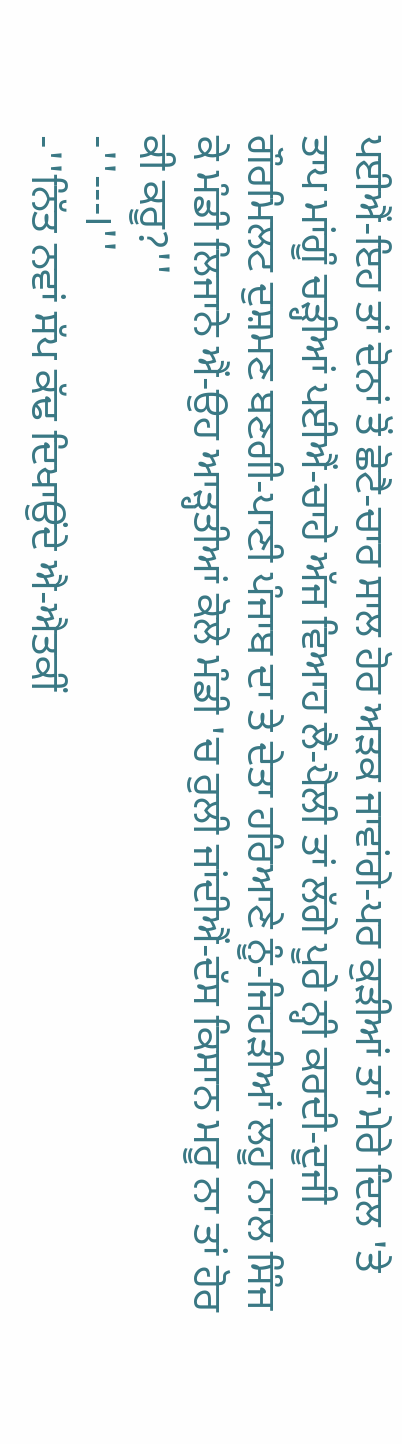ਪਈਐਂ-ਇਹ ਤਾਂ ਦੋਨਾਂ ਤੋਂ ਛੋਟੈ-ਚਾਰ ਸਾਲ ਹੋਰ ਅੜਕ ਜਾਵਾਂਗੇ-ਪਰ ਕੁੜੀਆਂ ਤਾਂ ਮੇਰੇ ਦਿਲ 'ਤੇ ਤਾਪ ਮਾਂਗੂੰ ਚੜ੍ਹੀਆਂ ਪਈਐਂ-ਚਾਹੇ ਅੱਜ ਵਿਆਹ ਲੈ-ਪੈਲੀ ਤਾਂ ਲੱਗੇ ਪੂਰੇ ਨ੍ਹੀ ਕਰਦੀ-ਦੂਜੀ ਗੌਰਮਿਲਟ ਦੁਸ਼ਮਣ ਬਣਗੀ-ਪਾਣੀ ਪੰਜਾਬ ਦਾ ਤੇ ਦੇਤਾ ਹਰਿਆਣੇ ਨੂੰ-ਜਿਹੜੀਆਂ ਲਹੂ ਨਾਲ ਸਿੰਜ ਕੇ ਮੰਡੀ ਲਿਜਾਨੇ ਐਂ-ਉਹ ਆੜ੍ਹਤੀਆਂ ਕੋਲੇ ਮੰਡੀ 'ਚ ਰੁਲੀ ਜਾਂਦੀਐਂ-ਦੱਸ ਕਿਸਾਨ ਮਰੂ ਨਾ ਤਾਂ ਹੋਰ ਕੀ ਕਰੂ?''
-''---।''
-''ਨਿੱਤ ਨਵਾਂ ਸੱਪ ਕੱਢ ਦਿਖਾਉਂਦੇ ਐ-ਐਤਕੀਂ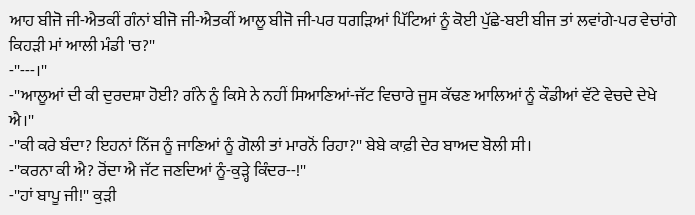ਆਹ ਬੀਜੋ ਜੀ-ਐਤਕੀਂ ਗੰਨਾਂ ਬੀਜੋ ਜੀ-ਐਤਕੀਂ ਆਲੂ ਬੀਜੋ ਜੀ-ਪਰ ਧਗੜਿਆਂ ਪਿੱਟਿਆਂ ਨੂੰ ਕੋਈ ਪੁੱਛੇ-ਬਈ ਬੀਜ ਤਾਂ ਲਵਾਂਗੇ-ਪਰ ਵੇਚਾਂਗੇ ਕਿਹੜੀ ਮਾਂ ਆਲੀ ਮੰਡੀ 'ਚ?''
-''---।''
-''ਆਲੂਆਂ ਦੀ ਕੀ ਦੁਰਦਸ਼ਾ ਹੋਈ? ਗੰਨੇ ਨੂੰ ਕਿਸੇ ਨੇ ਨਹੀਂ ਸਿਆਣਿਆਂ-ਜੱਟ ਵਿਚਾਰੇ ਜੂਸ ਕੱਢਣ ਆਲਿਆਂ ਨੂੰ ਕੌਡੀਆਂ ਵੱਟੇ ਵੇਚਦੇ ਦੇਖੇ ਐ।''
-''ਕੀ ਕਰੇ ਬੰਦਾ? ਇਹਨਾਂ ਨਿੱਜ ਨੂੰ ਜਾਣਿਆਂ ਨੂੰ ਗੋਲੀ ਤਾਂ ਮਾਰਨੋਂ ਰਿਹਾ?'' ਬੇਬੇ ਕਾਫ਼ੀ ਦੇਰ ਬਾਅਦ ਬੋਲੀ ਸੀ।
-''ਕਰਨਾ ਕੀ ਐ? ਰੋਂਦਾ ਐ ਜੱਟ ਜਣਦਿਆਂ ਨੂੰ-ਕੁੜ੍ਹੇ ਕਿੰਦਰ--!''
-''ਹਾਂ ਬਾਪੂ ਜੀ!'' ਕੁੜੀ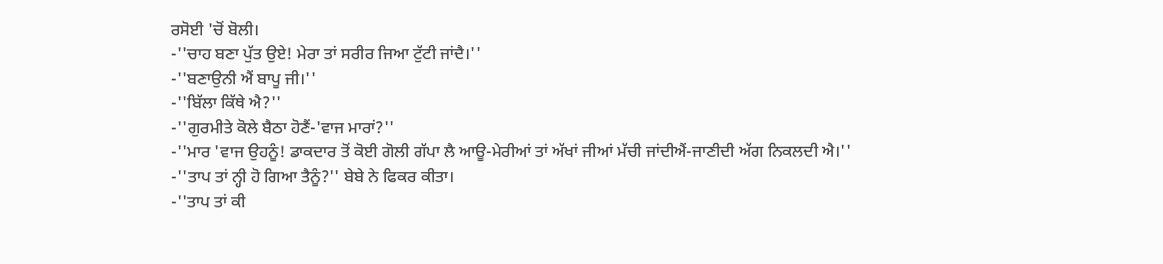ਰਸੋਈ 'ਚੋਂ ਬੋਲੀ।
-''ਚਾਹ ਬਣਾ ਪੁੱਤ ਉਏ! ਮੇਰਾ ਤਾਂ ਸਰੀਰ ਜਿਆ ਟੁੱਟੀ ਜਾਂਦੈ।''
-''ਬਣਾਉਨੀ ਐਂ ਬਾਪੂ ਜੀ।''
-''ਬਿੱਲਾ ਕਿੱਥੇ ਐ?''
-''ਗੁਰਮੀਤੇ ਕੋਲੇ ਬੈਠਾ ਹੋਣੈਂ-'ਵਾਜ ਮਾਰਾਂ?''
-''ਮਾਰ 'ਵਾਜ ਉਹਨੂੰ! ਡਾਕਦਾਰ ਤੋਂ ਕੋਈ ਗੋਲੀ ਗੱਪਾ ਲੈ ਆਊ-ਮੇਰੀਆਂ ਤਾਂ ਅੱਖਾਂ ਜੀਆਂ ਮੱਚੀ ਜਾਂਦੀਐਂ-ਜਾਣੀਦੀ ਅੱਗ ਨਿਕਲਦੀ ਐ।''
-''ਤਾਪ ਤਾਂ ਨ੍ਹੀ ਹੋ ਗਿਆ ਤੈਨੂੰ?'' ਬੇਬੇ ਨੇ ਫਿਕਰ ਕੀਤਾ।
-''ਤਾਪ ਤਾਂ ਕੀ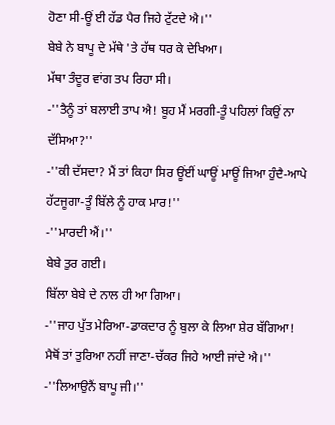ਹੋਣਾ ਸੀ-ਊਂ ਈ ਹੱਡ ਪੈਰ ਜਿਹੇ ਟੁੱਟਦੇ ਐ।''
ਬੇਬੇ ਨੇ ਬਾਪੂ ਦੇ ਮੱਥੇ 'ਤੇ ਹੱਥ ਧਰ ਕੇ ਦੇਖਿਆ।
ਮੱਥਾ ਤੰਦੂਰ ਵਾਂਗ ਤਪ ਰਿਹਾ ਸੀ।
-''ਤੈਨੂੰ ਤਾਂ ਬਲਾਈ ਤਾਪ ਐ! ਬੂਹ ਮੈਂ ਮਰਗੀ-ਤੂੰ ਪਹਿਲਾਂ ਕਿਉਂ ਨਾ ਦੱਸਿਆ?''
-''ਕੀ ਦੱਸਦਾ? ਮੈਂ ਤਾਂ ਕਿਹਾ ਸਿਰ ਊਂਈਂ ਘਾਊਂ ਮਾਊਂ ਜਿਆ ਹੁੰਦੈ-ਆਪੇ ਹੱਟਜੂਗਾ-ਤੂੰ ਬਿੱਲੇ ਨੂੰ ਹਾਕ ਮਾਰ!''
-''ਮਾਰਦੀ ਐਂ।''
ਬੇਬੇ ਤੁਰ ਗਈ।
ਬਿੱਲਾ ਬੇਬੇ ਦੇ ਨਾਲ ਹੀ ਆ ਗਿਆ।
-''ਜਾਹ ਪੁੱਤ ਮੇਰਿਆ-ਡਾਕਦਾਰ ਨੂੰ ਬੁਲਾ ਕੇ ਲਿਆ ਸ਼ੇਰ ਬੱਗਿਆ! ਮੈਥੋਂ ਤਾਂ ਤੁਰਿਆ ਨਹੀਂ ਜਾਣਾ-ਚੱਕਰ ਜਿਹੇ ਆਈ ਜਾਂਦੇ ਐ।''
-''ਲਿਆਉਨੈਂ ਬਾਪੂ ਜੀ।''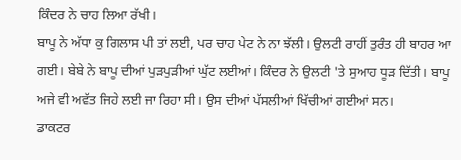ਕਿੰਦਰ ਨੇ ਚਾਹ ਲਿਆ ਰੱਖੀ।
ਬਾਪੂ ਨੇ ਅੱਧਾ ਕੁ ਗਿਲਾਸ ਪੀ ਤਾਂ ਲਈ, ਪਰ ਚਾਹ ਪੇਟ ਨੇ ਨਾ ਝੱਲੀ। ਉਲਟੀ ਰਾਹੀਂ ਤੁਰੰਤ ਹੀ ਬਾਹਰ ਆ ਗਈ। ਬੇਬੇ ਨੇ ਬਾਪੂ ਦੀਆਂ ਪੁੜਪੁੜੀਆਂ ਘੁੱਟ ਲਈਆਂ। ਕਿੰਦਰ ਨੇ ਉਲਟੀ 'ਤੇ ਸੁਆਹ ਧੂੜ ਦਿੱਤੀ। ਬਾਪੂ ਅਜੇ ਵੀ ਅਵੱਤ ਜਿਹੇ ਲਈ ਜਾ ਰਿਹਾ ਸੀ। ਉਸ ਦੀਆਂ ਪੱਸਲੀਆਂ ਖਿੱਚੀਆਂ ਗਈਆਂ ਸਨ।
ਡਾਕਟਰ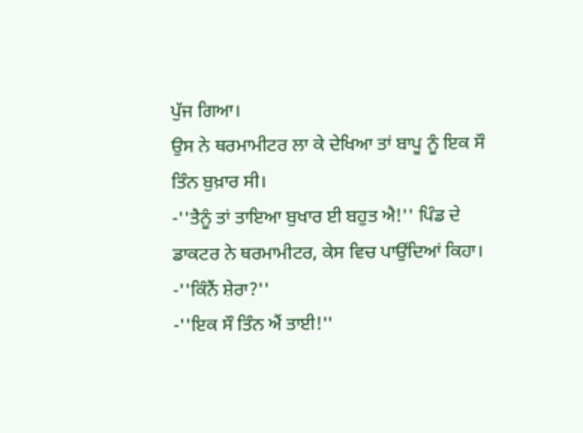ਪੁੱਜ ਗਿਆ।
ਉਸ ਨੇ ਥਰਮਾਮੀਟਰ ਲਾ ਕੇ ਦੇਖਿਆ ਤਾਂ ਬਾਪੂ ਨੂੰ ਇਕ ਸੌ ਤਿੰਨ ਬੁਖ਼ਾਰ ਸੀ।
-''ਤੈਨੂੰ ਤਾਂ ਤਾਇਆ ਬੁਖਾਰ ਈ ਬਹੁਤ ਐ!'' ਪਿੰਡ ਦੇ ਡਾਕਟਰ ਨੇ ਥਰਮਾਮੀਟਰ, ਕੇਸ ਵਿਚ ਪਾਉਂਦਿਆਂ ਕਿਹਾ।
-''ਕਿੰਨੈਂ ਸ਼ੇਰਾ?''
-''ਇਕ ਸੌ ਤਿੰਨ ਐਂ ਤਾਈ!''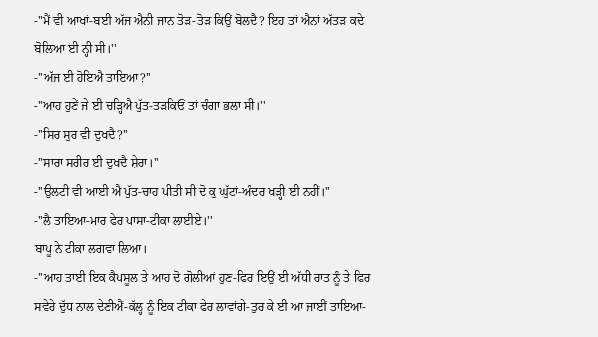-''ਮੈਂ ਵੀ ਆਖਾਂ-ਬਈ ਅੱਜ ਐਨੀ ਜਾਨ ਤੋੜ-ਤੋੜ ਕਿਉਂ ਬੋਲਦੈ? ਇਹ ਤਾਂ ਐਨਾਂ ਅੱਤੜ ਕਦੇ ਬੋਲਿਆ ਈ ਨ੍ਹੀ ਸੀ।''
-''ਅੱਜ ਈ ਹੋਇਐ ਤਾਇਆ?''
-''ਆਹ ਹੁਣੇਂ ਜੇ ਈ ਚੜ੍ਹਿਐ ਪੁੱਤ-ਤੜਕਿਓਂ ਤਾਂ ਚੰਗਾ ਭਲਾ ਸੀ।''
-''ਸਿਰ ਸੁਰ ਵੀ ਦੁਖਦੈ?''
-''ਸਾਰਾ ਸਰੀਰ ਈ ਦੁਖਦੈ ਸ਼ੇਰਾ।''
-''ਉਲਟੀ ਵੀ ਆਈ ਐ ਪੁੱਤ-ਚਾਹ ਪੀਤੀ ਸੀ ਦੋ ਕੁ ਘੁੱਟਾਂ-ਅੰਦਰ ਖੜ੍ਹੀ ਈ ਨਹੀਂ।''
-''ਲੈ ਤਾਇਆ-ਮਾਰ ਫੇਰ ਪਾਸਾ-ਟੀਕਾ ਲਾਈਏ।''
ਬਾਪੂ ਨੇ ਟੀਕਾ ਲਗਵਾ ਲਿਆ।
-''ਆਹ ਤਾਈ ਇਕ ਕੈਪਸੂਲ ਤੇ ਆਹ ਦੋ ਗੋਲੀਆਂ ਹੁਣ-ਫਿਰ ਇਉਂ ਈ ਅੱਧੀ ਰਾਤ ਨੂੰ ਤੇ ਫਿਰ ਸਵੇਰੇ ਦੁੱਧ ਨਾਲ ਦੇਣੀਐਂ-ਕੱਲ੍ਹ ਨੂੰ ਇਕ ਟੀਕਾ ਫੇਰ ਲਾਵਾਂਗੇ-ਤੁਰ ਕੇ ਈ ਆ ਜਾਈਂ ਤਾਇਆ-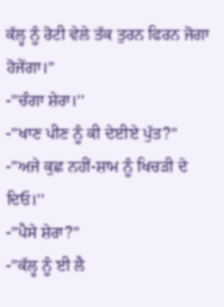ਕੱਲ੍ਹ ਨੂੰ ਰੋਟੀ ਵੇਲੇ ਤੱਕ ਤੁਰਨ ਫਿਰਨ ਜੋਗਾ ਹੋਜੇਂਗਾ।''
-''ਚੰਗਾ ਸ਼ੇਰਾ।''
-''ਖਾਣ ਪੀਣ ਨੂੰ ਕੀ ਦੇਈਏ ਪੁੱਤ?''
-''ਅਜੇ ਕੁਛ ਨਹੀਂ-ਸ਼ਾਮ ਨੂੰ ਖਿਚੜੀ ਦੇ ਦਿਓ।''
-''ਪੈਸੇ ਸ਼ੇਰਾ?''
-''ਕੱਲ੍ਹ ਨੂੰ ਈ ਲੈ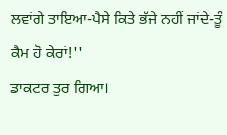ਲਵਾਂਗੇ ਤਾਇਆ-ਪੈਸੇ ਕਿਤੇ ਭੱਜੇ ਨਹੀਂ ਜਾਂਦੇ-ਤੂੰ ਕੈਮ ਹੋ ਕੇਰਾਂ!''
ਡਾਕਟਰ ਤੁਰ ਗਿਆ।